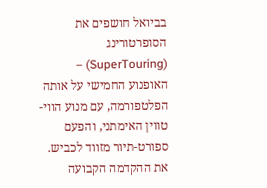בביואל חושפים את הסופרטורינג (SuperTouring) – האופנוע החמישי על אותה הפלטפורמה, עם מנוע הווי-טווין האימתני, והפעם ספורט-תיור מזווד לכביש.
את ההקדמה הקבועה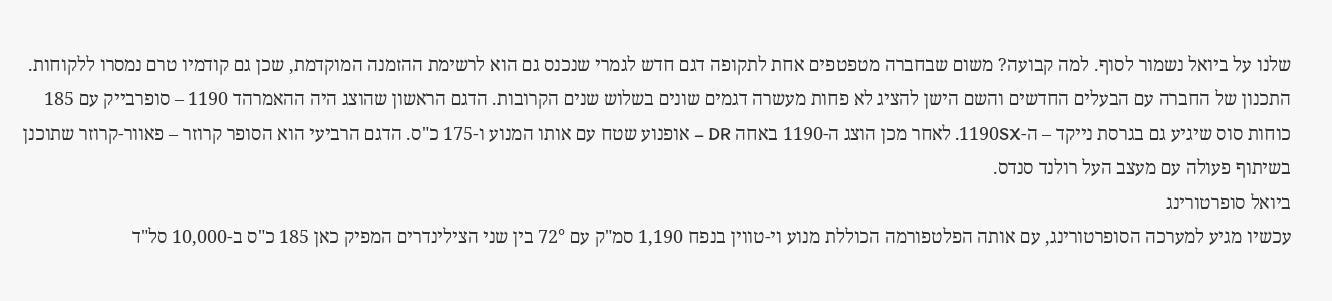שלנו על ביואל נשמור לסוף. למה קבועה? משום שבחברה מטפטפים אחת לתקופה דגם חדש לגמרי שנכנס גם הוא לרשימת ההזמנה המוקדמת, שכן גם קודמיו טרם נמסרו ללקוחות. התכנון של החברה עם הבעלים החדשים והשם הישן להציג לא פחות מעשרה דגמים שונים בשלוש שנים הקרובות. הדגם הראשון שהוצג היה ההאמרהד 1190 – סופרבייק עם 185 כוחות סוס שיגיע גם בגרסת נייקד – ה-1190SX. לאחר מכן הוצג ה-1190 באחה DR – אופנוע שטח עם אותו המנוע ו-175 כ"ס. הדגם הרביעי הוא הסופר קרוזר – פאוור-קרוזר שתוכנן בשיתוף פעולה עם מעצב העל רולנד סנדס.
ביואל סופרטורינג
עכשיו מגיע למערכה הסופרטורינג, עם אותה הפלטפורמה הכוללת מנוע וי-טווין בנפח 1,190 סמ"ק עם 72° בין שני הצילינדרים המפיק כאן 185 כ"ס ב-10,000 סל"ד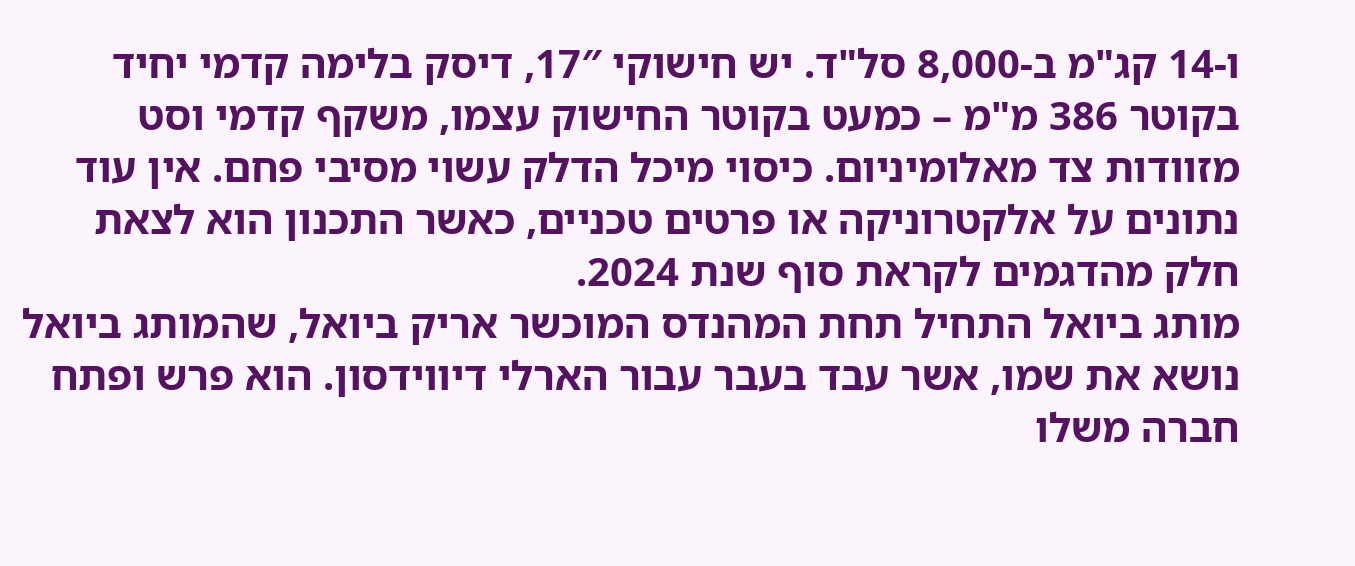ו-14 קג"מ ב-8,000 סל"ד. יש חישוקי 17″, דיסק בלימה קדמי יחיד בקוטר 386 מ"מ – כמעט בקוטר החישוק עצמו, משקף קדמי וסט מזוודות צד מאלומיניום. כיסוי מיכל הדלק עשוי מסיבי פחם. אין עוד נתונים על אלקטרוניקה או פרטים טכניים, כאשר התכנון הוא לצאת חלק מהדגמים לקראת סוף שנת 2024.
מותג ביואל התחיל תחת המהנדס המוכשר אריק ביואל, שהמותג ביואל נושא את שמו, אשר עבד בעבר עבור הארלי דיווידסון. הוא פרש ופתח חברה משלו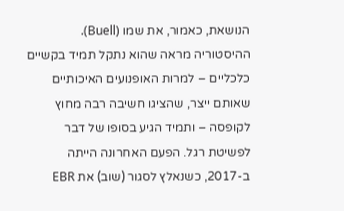הנושאת, כאמור, את שמו (Buell). ההיסטוריה מראה שהוא נתקל תמיד בקשיים כלכליים – למרות האופנועים האיכותיים שאותם ייצר, שהציגו חשיבה רבה מחוץ לקופסה – ותמיד הגיע בסופו של דבר לפשיטת רגל. הפעם האחרונה הייתה ב-2017, כשנאלץ לסגור (שוב) את EBR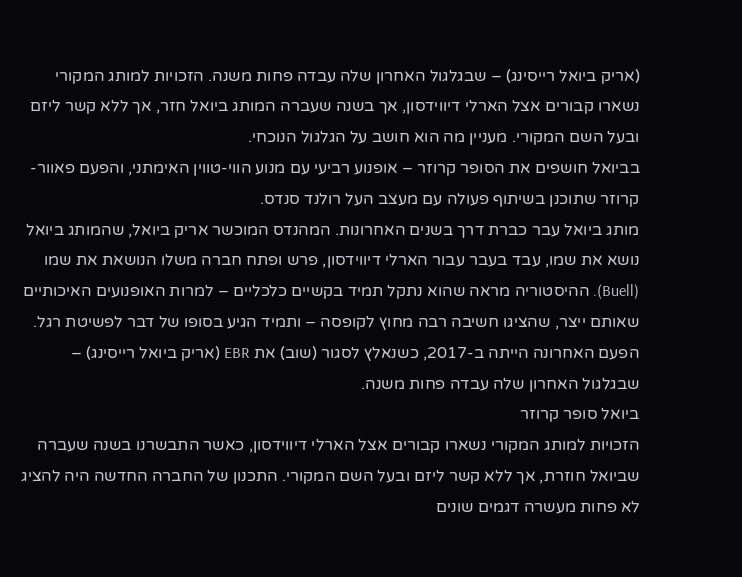(אריק ביואל רייסינג) – שבגלגול האחרון שלה עבדה פחות משנה. הזכויות למותג המקורי נשארו קבורים אצל הארלי דיווידסון, אך בשנה שעברה המותג ביואל חזר, אך ללא קשר ליזם ובעל השם המקורי. מעניין מה הוא חושב על הגלגול הנוכחי.
בביואל חושפים את הסופר קרוזר – אופנוע רביעי עם מנוע הווי-טווין האימתני, והפעם פאוור-קרוזר שתוכנן בשיתוף פעולה עם מעצב העל רולנד סנדס.
מותג ביואל עבר כברת דרך בשנים האחרונות. המהנדס המוכשר אריק ביואל, שהמותג ביואל נושא את שמו, עבד בעבר עבור הארלי דיווידסון, פרש ופתח חברה משלו הנושאת את שמו (Buell). ההיסטוריה מראה שהוא נתקל תמיד בקשיים כלכליים – למרות האופנועים האיכותיים שאותם ייצר, שהציגו חשיבה רבה מחוץ לקופסה – ותמיד הגיע בסופו של דבר לפשיטת רגל. הפעם האחרונה הייתה ב-2017, כשנאלץ לסגור (שוב) את EBR (אריק ביואל רייסינג) – שבגלגול האחרון שלה עבדה פחות משנה.
ביואל סופר קרוזר
הזכויות למותג המקורי נשארו קבורים אצל הארלי דיווידסון, כאשר התבשרנו בשנה שעברה שביואל חוזרת, אך ללא קשר ליזם ובעל השם המקורי. התכנון של החברה החדשה היה להציג לא פחות מעשרה דגמים שונים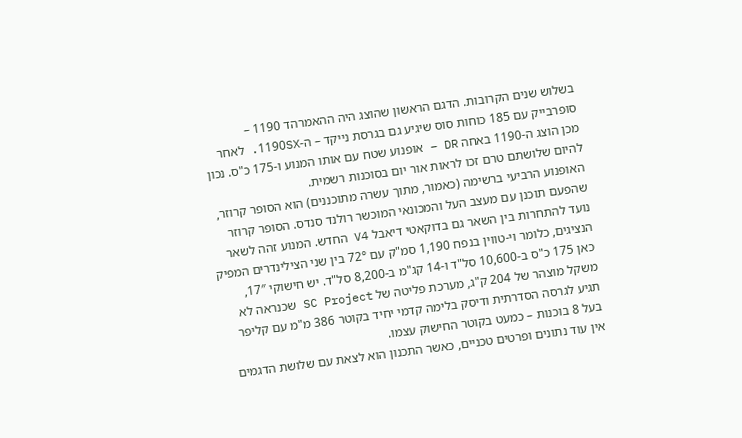בשלוש שנים הקרובות. הדגם הראשון שהוצג היה ההאמרהד 1190 – סופרבייק עם 185 כוחות סוס שיגיע גם בגרסת נייקד – ה-1190SX. לאחר מכן הוצג ה-1190 באחה DR – אופנוע שטח עם אותו המנוע ו-175 כ"ס. נכון להיום שלושתם טרם זכו לראות אור יום בסוכנות רשמית.
האופנוע הרביעי ברשימה (כאמור, מתוך עשרה מתוכננים) הוא הסופר קרוזר, שהפעם תוכנן עם מעצב העל והמכונאי המוכשר רולנד סנדס. הסופר קרוזר נועד להתחרות בין השאר גם בדוקאטי דיאבל V4 החדש. המנוע זהה לשאר הנציגים, כלומר וי-טווין בנפח 1,190 סמ"ק עם 72° בין שני הצילינדרים המפיק כאן 175 כ"ס ב-10,600 סל"ד ו-14 קג"מ ב-8,200 סל"ד. יש חישוקי 17″, משקל מוצהר של 204 ק"ג, מערכת פליטה של SC Project שכנראה לא תגיע לגרסה הסדרתית ודיסק בלימה קדמי יחיד בקוטר 386 מ"מ עם קליפר בעל 8 בוכנות – כמעט בקוטר החישוק עצמו.
אין עוד נתונים ופרטים טכניים, כאשר התכנון הוא לצאת עם שלושת הדגמים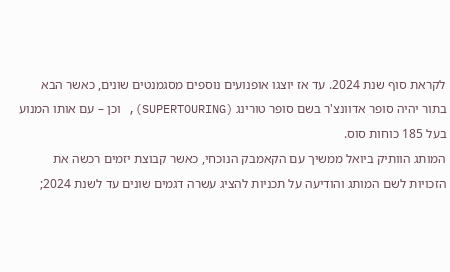לקראת סוף שנת 2024. עד אז יוצגו אופנועים נוספים מסגמנטים שונים, כאשר הבא בתור יהיה סופר אדוונצ'ר בשם סופר טורינג (SUPERTOURING), וכן – עם אותו המנוע בעל 185 כוחות סוס.
המותג הוותיק ביואל ממשיך עם הקאמבק הנוכחי, כאשר קבוצת יזמים רכשה את הזכויות לשם המותג והודיעה על תכניות להציג עשרה דגמים שונים עד לשנת 2024;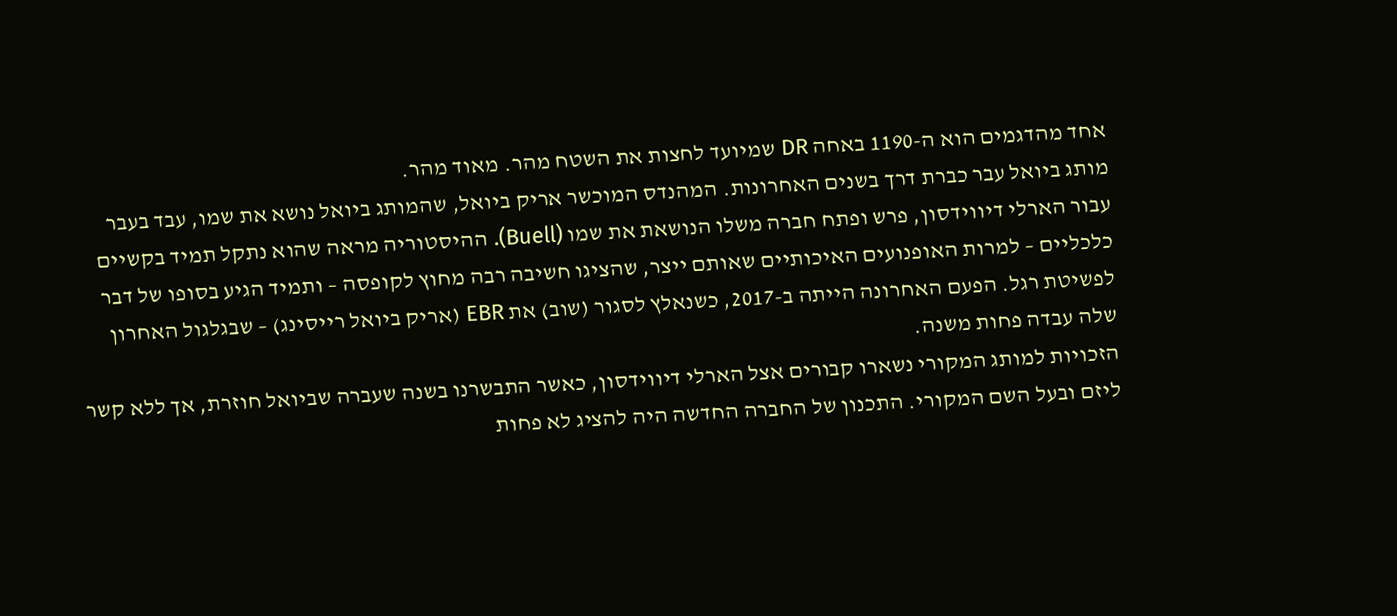אחד מהדגמים הוא ה-1190 באחה DR שמיועד לחצות את השטח מהר. מאוד מהר.
מותג ביואל עבר כברת דרך בשנים האחרונות. המהנדס המוכשר אריק ביואל, שהמותג ביואל נושא את שמו, עבד בעבר עבור הארלי דיווידסון, פרש ופתח חברה משלו הנושאת את שמו (Buell). ההיסטוריה מראה שהוא נתקל תמיד בקשיים כלכליים – למרות האופנועים האיכותיים שאותם ייצר, שהציגו חשיבה רבה מחוץ לקופסה – ותמיד הגיע בסופו של דבר לפשיטת רגל. הפעם האחרונה הייתה ב-2017, כשנאלץ לסגור (שוב) את EBR (אריק ביואל רייסינג) – שבגלגול האחרון שלה עבדה פחות משנה.
הזכויות למותג המקורי נשארו קבורים אצל הארלי דיווידסון, כאשר התבשרנו בשנה שעברה שביואל חוזרת, אך ללא קשר ליזם ובעל השם המקורי. התכנון של החברה החדשה היה להציג לא פחות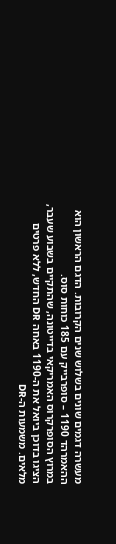מעשרה דגמים שונים בשלוש שנים הקרובות. הדגם הראשון הוא ההאמרהד 1190 – סופרבייק עם 185 כוחות סוס.
במרוץ הסופרקרוס האמריקאי בדייטונה, שהתקיים בשבוע שעבר, הציגו בדוכן ביואל את ה-1190 באחה DR החדש, ללא פרטים מלאים. משמעות ה-DR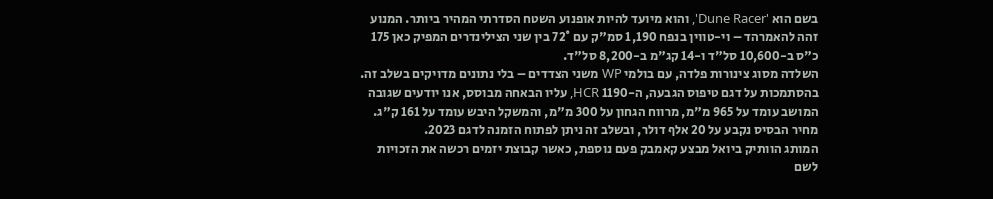בשם הוא 'Dune Racer', והוא מיועד להיות אופנוע השטח הסדרתי המהיר ביותר. המנוע זהה להאמרהד – וי-טווין בנפח 1,190 סמ"ק עם 72° בין שני הצילינדרים המפיק כאן 175 כ"ס ב-10,600 סל"ד ו-14 קג"מ ב-8,200 סל"ד.
השלדה מסוג צינורות פלדה, עם בולמי WP משני הצדדים – בלי נתונים מדויקים בשלב זה. בהסתמכות על דגם טיפוס הגבעה, ה-1190 HCR, עליו הבאחה מבוסס, אנו יודעים שגובה המושב עומד על 965 מ"מ, מרווח הגחון על 300 מ"מ, והמשקל היבש עומד על 161 ק"ג. מחיר הבסיס נקבע על 20 אלף דולר, ובשלב זה ניתן לפתוח הזמנה לדגם 2023.
המותג הוותיק ביואל מבצע קאמבק פעם נוספת, כאשר קבוצת יזמים רכשה את הזכויות לשם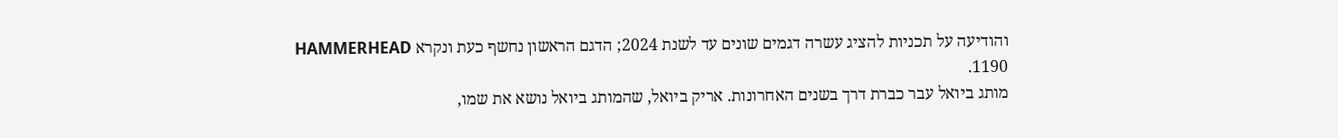והודיעה על תכניות להציג עשרה דגמים שונים עד לשנת 2024; הדגם הראשון נחשף כעת ונקרא HAMMERHEAD 1190.
מותג ביואל עבר כברת דרך בשנים האחרונות. אריק ביואל, שהמותג ביואל נושא את שמו,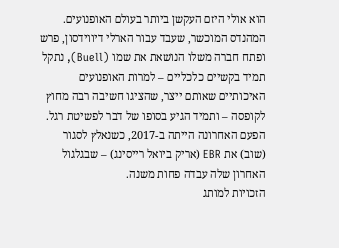הוא אולי היזם העקשן ביותר בעולם האופנועים. המהנדס המוכשר, שעבד עבור הארלי דיווידסון, פרש ופתח חברה משלו הנושאת את שמו (Buell), נתקל תמיד בקשיים כלכליים – למרות האופנועים האיכותיים שאותם ייצר, שהציגו חשיבה רבה מחוץ לקופסה – ותמיד הגיע בסופו של דבר לפשיטת רגל. הפעם האחרונה הייתה ב-2017, כשנאלץ לסגור (שוב) את EBR (אריק ביואל רייסינג) – שבגלגול האחרון שלה עבדה פחות משנה.
הזכויות למותג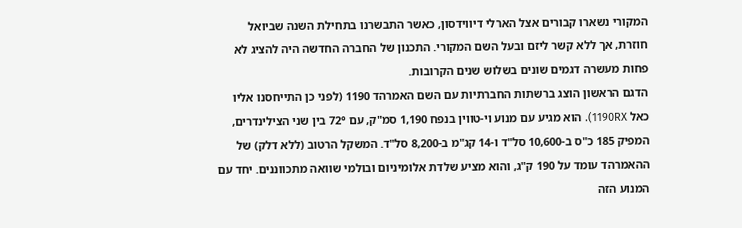המקורי נשארו קבורים אצל הארלי דיווידסון, כאשר התבשרנו בתחילת השנה שביואל חוזרת, אך ללא קשר ליזם ובעל השם המקורי. התכנון של החברה החדשה היה להציג לא פחות מעשרה דגמים שונים בשלוש שנים הקרובות.
הדגם הראשון הוצג ברשתות החברתיות עם השם האמרהד 1190 (לפני כן התייחסנו אליו כאל 1190RX). הוא מגיע עם מנוע וי-טווין בנפח 1,190 סמ"ק, עם 72° בין שני הצילינדרים, המפיק 185 כ"ס ב-10,600 סל"ד ו-14 קג"מ ב-8,200 סל"ד. המשקל הרטוב (ללא דלק) של ההאמרהד עומד על 190 ק"ג, והוא מציע שלדת אלומיניום ובולמי שוואה מתכווננים. יחד עם המנוע הזה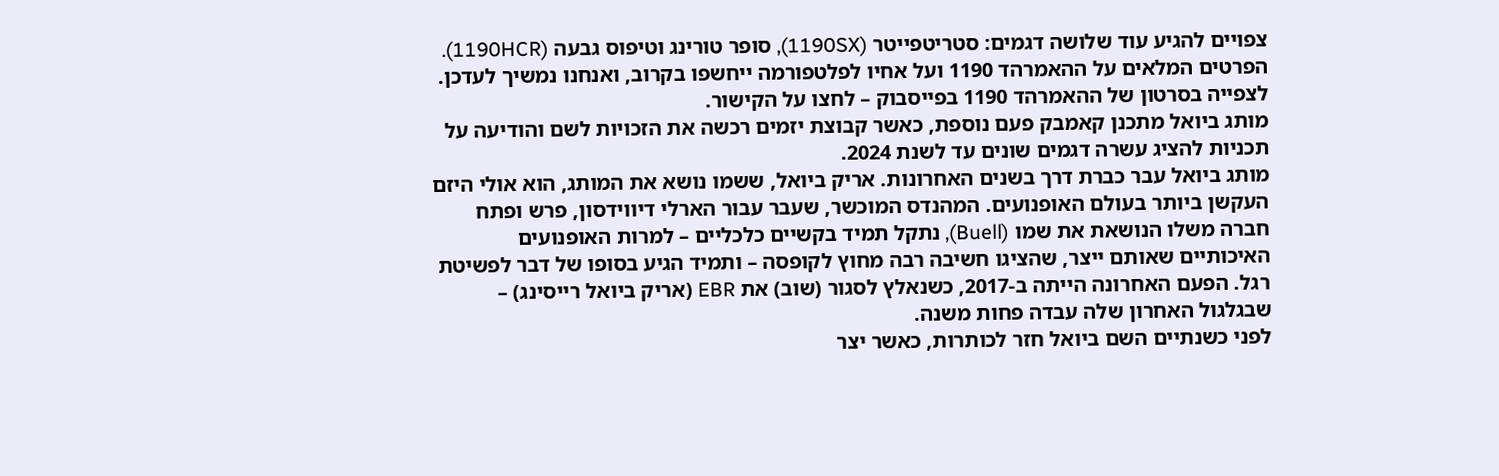צפויים להגיע עוד שלושה דגמים: סטריטפייטר (1190SX), סופר טורינג וטיפוס גבעה (1190HCR).
הפרטים המלאים על ההאמרהד 1190 ועל אחיו לפלטפורמה ייחשפו בקרוב, ואנחנו נמשיך לעדכן.
לצפייה בסרטון של ההאמרהד 1190 בפייסבוק – לחצו על הקישור.
מותג ביואל מתכנן קאמבק פעם נוספת, כאשר קבוצת יזמים רכשה את הזכויות לשם והודיעה על תכניות להציג עשרה דגמים שונים עד לשנת 2024.
מותג ביואל עבר כברת דרך בשנים האחרונות. אריק ביואל, ששמו נושא את המותג, הוא אולי היזם העקשן ביותר בעולם האופנועים. המהנדס המוכשר, שעבר עבור הארלי דיווידסון, פרש ופתח חברה משלו הנושאת את שמו (Buell), נתקל תמיד בקשיים כלכליים – למרות האופנועים האיכותיים שאותם ייצר, שהציגו חשיבה רבה מחוץ לקופסה – ותמיד הגיע בסופו של דבר לפשיטת רגל. הפעם האחרונה הייתה ב-2017, כשנאלץ לסגור (שוב) את EBR (אריק ביואל רייסינג) – שבגלגול האחרון שלה עבדה פחות משנה.
לפני כשנתיים השם ביואל חזר לכותרות, כאשר יצר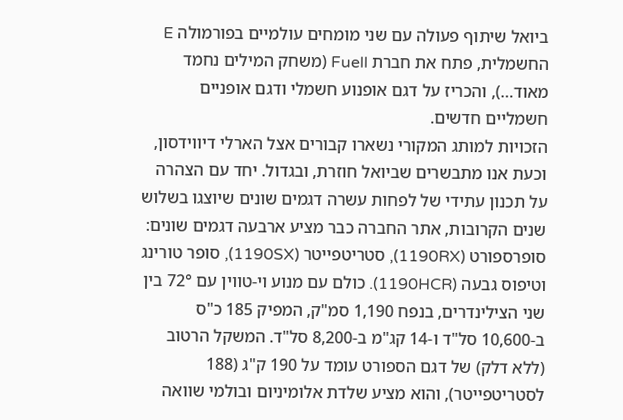ביואל שיתוף פעולה עם שני מומחים עולמיים בפורמולה E החשמלית, פתח את חברת Fuell (משחק המילים נחמד מאוד…), והכריז על דגם אופנוע חשמלי ודגם אופניים חשמליים חדשים.
הזכויות למותג המקורי נשארו קבורים אצל הארלי דיווידסון, וכעת אנו מתבשרים שביואל חוזרת, ובגדול. יחד עם הצהרה על תכנון עתידי של לפחות עשרה דגמים שונים שיוצגו בשלוש שנים הקרובות, אתר החברה כבר מציע ארבעה דגמים שונים: סופרספורט (1190RX), סטריטפייטר (1190SX), סופר טורינג וטיפוס גבעה (1190HCR). כולם עם מנוע וי-טווין עם 72° בין שני הצילינדרים, בנפח 1,190 סמ"ק, המפיק 185 כ"ס ב-10,600 סל"ד ו-14 קג"מ ב-8,200 סל"ד. המשקל הרטוב (ללא דלק) של דגם הספורט עומד על 190 ק"ג (188 לסטריטפייטר), והוא מציע שלדת אלומיניום ובולמי שוואה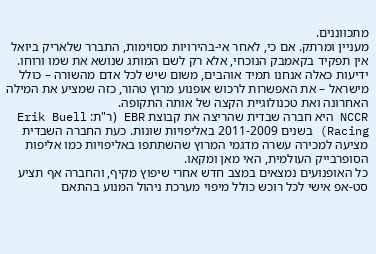מתכווננים.
מעניין ומרתק. אם כי, לאחר אי-בהירויות מסוימות, התברר שלאריק ביואל אין תפקיד בקאמבק הנוכחי, אלא רק לשם המותג שנושא את שמו ורוחו.
ידיעות כאלה אנחנו תמיד אוהבים, משום שיש לכל אדם מהשורה – כולל מישראל – את האפשרות לרכוש אופנוע מרוץ טהור, כזה שמציע את המילה האחרונה ואת טכנולוגיית הקצה של אותה התקופה.
NCCR היא חברה שבדית שהריצה את קבוצת EBR (ר"ת: Erik Buell Racing) בשנים 2011-2009 באליפויות שונות. כעת החברה השבדית מציעה למכירה עשרה מדגמי המרוץ שהשתתפו באליפויות כמו אליפות הסופרבייק העולמית, האי מאן ומקאו.
כל האופנועים נמצאים במצב חדש אחרי שיפוץ מקיף, והחברה אף תציע סט-אפ אישי לכל רוכש כולל מיפוי מערכת ניהול המנוע בהתאם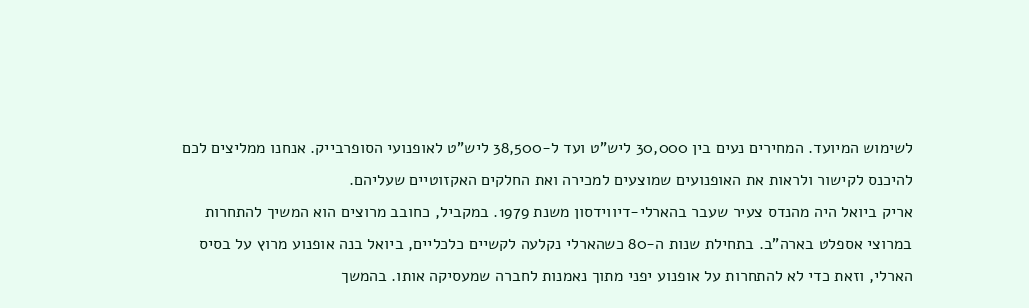לשימוש המיועד. המחירים נעים בין 30,000 ליש"ט ועד ל-38,500 ליש"ט לאופנועי הסופרבייק. אנחנו ממליצים לכם להיכנס לקישור ולראות את האופנועים שמוצעים למכירה ואת החלקים האקזוטיים שעליהם.
אריק ביואל היה מהנדס צעיר שעבר בהארלי-דיווידסון משנת 1979. במקביל, כחובב מרוצים הוא המשיך להתחרות במרוצי אספלט בארה"ב. בתחילת שנות ה-80 כשהארלי נקלעה לקשיים כלכליים, ביואל בנה אופנוע מרוץ על בסיס הארלי, וזאת כדי לא להתחרות על אופנוע יפני מתוך נאמנות לחברה שמעסיקה אותו. בהמשך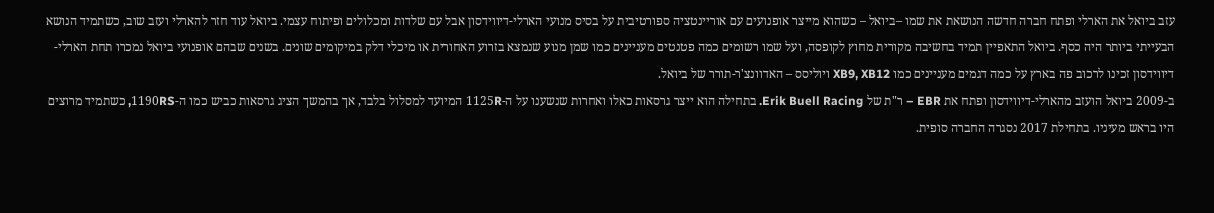עזב ביואל את הארלי ופתח חברה חדשה הנושאת את שמו –ביואל – כשהוא מייצר אופנועים עם אוריינטציה ספורטיבית על בסיס מנועי הארלי-דיווידסון אבל עם שלדות ומכלולים ופיתוח עצמי. ביואל עוד חזר להארלי ועזב שוב, כשתמיד הנושא הבעייתי ביותר היה כסף. ביואל התאפיין תמיד בחשיבה מקורית מחוץ לקופסה, ועל שמו רשומים כמה פטנטים מעניינים כמו שמן מנוע שנמצא בזרוע האחורית או מיכלי דלק במיקומים שונים. בשנים שבהם אופנועי ביואל נמכרו תחת הארלי-דיווידסון זכינו לרכוב פה בארץ על כמה דגמים מעניינים כמו XB9, XB12 ויוליסס – האדוונצ'ר-תורר של ביואל.
ב-2009 ביואל הועזב מהארלי-דיווידסון ופתח את EBR – ר"ת של Erik Buell Racing. בתחילה הוא ייצר גרסאות כאלו ואחרות שנשענו על ה-1125R המיועד למסלול בלבד, אך בהמשך הציג גרסאות כביש כמו ה-1190RS, כשתמיד מרוצים היו בראש מעיניו. בתחילת 2017 נסגרה החברה סופית.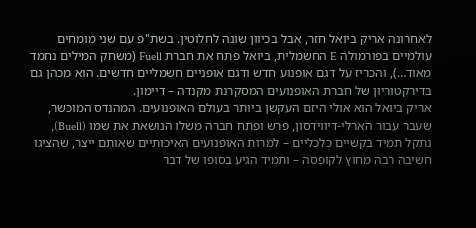לאחרונה אריק ביואל חזר, אבל בכיוון שונה לחלוטין. בשת"פ עם שני מומחים עולמיים בפורמולה E החשמלית, ביואל פתח את חברת Fuell (משחק המילים נחמד מאוד…), והכריז על דגם אופנוע חדש ודגם אופניים חשמליים חדשים. הוא מכהן גם בדירקטוריון של חברת האופנועים המסקרנת מקנדה – דיימון.
אריק ביואל הוא אולי היזם העקשן ביותר בעולם האופנועים. המהנדס המוכשר, שעבר עבור הארלי-דיווידסון, פרש ופתח חברה משלו הנושאת את שמו (Buell), נתקל תמיד בקשיים כלכליים – למרות האופנועים האיכותיים שאותם ייצר, שהציגו חשיבה רבה מחוץ לקופסה – ותמיד הגיע בסופו של דבר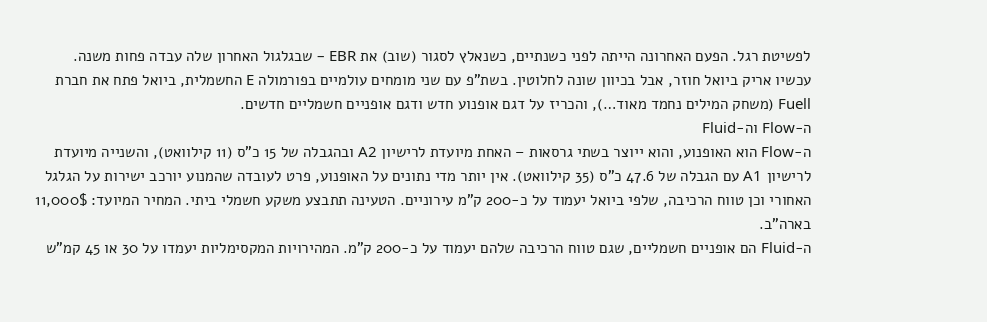לפשיטת רגל. הפעם האחרונה הייתה לפני כשנתיים, כשנאלץ לסגור (שוב) את EBR – שבגלגול האחרון שלה עבדה פחות משנה.
עכשיו אריק ביואל חוזר, אבל בכיוון שונה לחלוטין. בשת"פ עם שני מומחים עולמיים בפורמולה E החשמלית, ביואל פתח את חברת Fuell (משחק המילים נחמד מאוד…), והכריז על דגם אופנוע חדש ודגם אופניים חשמליים חדשים.
ה-Flow וה-Fluid
ה-Flow הוא האופנוע, והוא ייוצר בשתי גרסאות – האחת מיועדת לרישיון A2 ובהגבלה של 15 כ"ס (11 קילוואט), והשנייה מיועדת לרישיון A1 עם הגבלה של 47.6 כ"ס (35 קילוואט). אין יותר מדי נתונים על האופנוע, פרט לעובדה שהמנוע יורכב ישירות על הגלגל האחורי וכן טווח הרכיבה, שלפי ביואל יעמוד על כ-200 ק"מ עירוניים. הטעינה תתבצע משקע חשמלי ביתי. המחיר המיועד: 11,000$ בארה"ב.
ה-Fluid הם אופניים חשמליים, שגם טווח הרכיבה שלהם יעמוד על כ-200 ק"מ. המהירויות המקסימליות יעמדו על 30 או 45 קמ"ש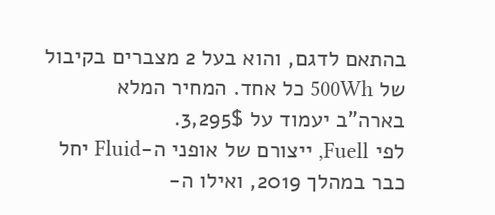בהתאם לדגם, והוא בעל 2 מצברים בקיבול של 500Wh כל אחד. המחיר המלא בארה"ב יעמוד על 3,295$.
לפי Fuell, ייצורם של אופני ה-Fluid יחל כבר במהלך 2019, ואילו ה-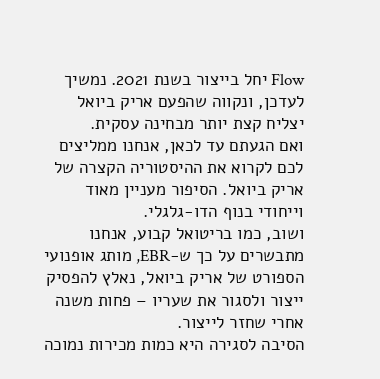Flow יחל בייצור בשנת 2021. נמשיך לעדכן, ונקווה שהפעם אריק ביואל יצליח קצת יותר מבחינה עסקית.
ואם הגעתם עד לכאן, אנחנו ממליצים לכם לקרוא את ההיסטוריה הקצרה של אריק ביואל. הסיפור מעניין מאוד וייחודי בנוף הדו-גלגלי.
ושוב, כמו בריטואל קבוע, אנחנו מתבשרים על כך ש-EBR, מותג אופנועי הספורט של אריק ביואל, נאלץ להפסיק ייצור ולסגור את שעריו – פחות משנה אחרי שחזר לייצור.
הסיבה לסגירה היא כמות מכירות נמוכה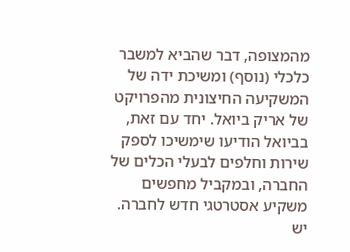מהמצופה, דבר שהביא למשבר כלכלי (נוסף) ומשיכת ידה של המשקיעה החיצונית מהפרויקט של אריק ביואל. יחד עם זאת, בביואל הודיעו שימשיכו לספק שירות וחלפים לבעלי הכלים של החברה, ובמקביל מחפשים משקיע אסטרטגי חדש לחברה.
יש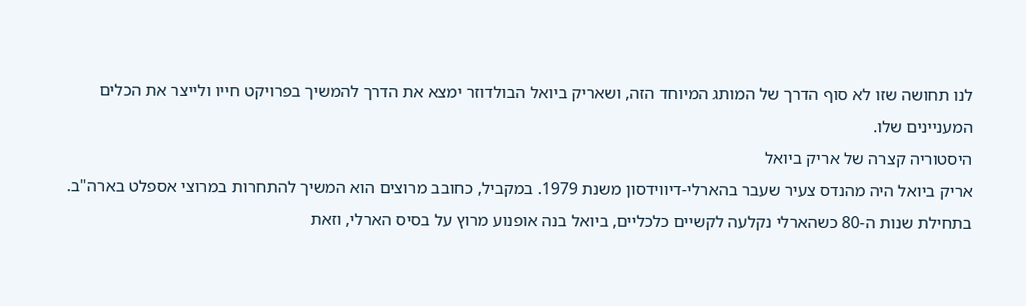לנו תחושה שזו לא סוף הדרך של המותג המיוחד הזה, ושאריק ביואל הבולדוזר ימצא את הדרך להמשיך בפרויקט חייו ולייצר את הכלים המעניינים שלו.
היסטוריה קצרה של אריק ביואל
אריק ביואל היה מהנדס צעיר שעבר בהארלי-דיווידסון משנת 1979. במקביל, כחובב מרוצים הוא המשיך להתחרות במרוצי אספלט בארה"ב. בתחילת שנות ה-80 כשהארלי נקלעה לקשיים כלכליים, ביואל בנה אופנוע מרוץ על בסיס הארלי, וזאת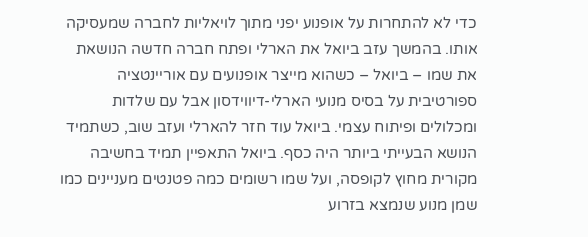כדי לא להתחרות על אופנוע יפני מתוך לויאליות לחברה שמעסיקה אותו. בהמשך עזב ביואל את הארלי ופתח חברה חדשה הנושאת את שמו – ביואל – כשהוא מייצר אופנועים עם אוריינטציה ספורטיבית על בסיס מנועי הארלי-דיווידסון אבל עם שלדות ומכלולים ופיתוח עצמי. ביואל עוד חזר להארלי ועזב שוב, כשתמיד הנושא הבעייתי ביותר היה כסף. ביואל התאפיין תמיד בחשיבה מקורית מחוץ לקופסה, ועל שמו רשומים כמה פטנטים מעניינים כמו שמן מנוע שנמצא בזרוע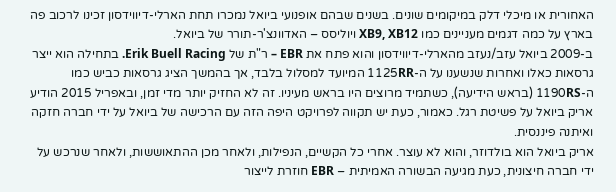האחורית או מיכלי דלק במיקומים שונים. בשנים שבהם אופנועי ביואל נמכרו תחת הארלי-דיווידסון זכינו לרכוב פה בארץ על כמה דגמים מעניינים כמו XB9, XB12 ויוליסס – האדוונצ'ר-תורר של ביואל.
ב-2009 ביואל עזב/נעזב מהארלי-דיווידסון והוא פתח את EBR – ר"ת של Erik Buell Racing. בתחילה הוא ייצר גרסאות כאלו ואחרות שנשענו על ה-1125RR המיועד למסלול בלבד, אך בהמשך הציג גרסאות כביש כמו ה-1190RS (בראש הידיעה), כשתמיד מרוצים היו בראש מעיניו. זה לא החזיק יותר מדי זמן, ובאפריל 2015 הודיע אריק ביואל על פשיטת רגל. כאמור, כעת יש תקווה לפרויקט היפה הזה עם הרכישה של ביואל על ידי חברה חזקה ואיתנה פיננסית.
אריק ביואל הוא בולדוזר, והוא לא עוצר. אחרי כל הקשיים, הנפילות, ולאחר מכן ההתאוששות, ולאחר שנרכש על ידי חברה חיצונית, כעת מגיעה הבשורה האמיתית – EBR חוזרת לייצור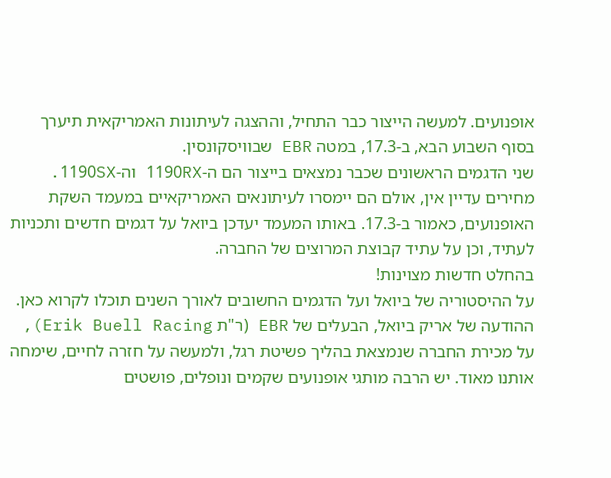אופנועים. למעשה הייצור כבר התחיל, וההצגה לעיתונות האמריקאית תיערך בסוף השבוע הבא, ב-17.3, במטה EBR שבוויסקונסין.
שני הדגמים הראשונים שכבר נמצאים בייצור הם ה-1190RX וה-1190SX. מחירים עדיין אין, אולם הם יימסרו לעיתונאים האמריקאיים במעמד השקת האופנועים, כאמור ב-17.3. באותו המעמד יעדכן ביואל על דגמים חדשים ותכניות לעתיד, וכן על עתיד קבוצת המרוצים של החברה.
בהחלט חדשות מצוינות!
על ההיסטוריה של ביואל ועל הדגמים החשובים לאורך השנים תוכלו לקרוא כאן.
ההודעה של אריק ביואל, הבעלים של EBR (ר"ת Erik Buell Racing), על מכירת החברה שנמצאת בהליך פשיטת רגל, ולמעשה על חזרה לחיים, שימחה אותנו מאוד. יש הרבה מותגי אופנועים שקמים ונופלים, פושטים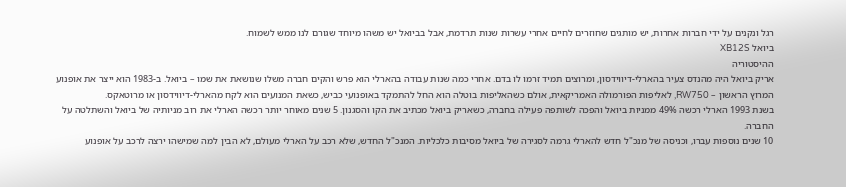רגל ונקנים על ידי חברות אחרות, יש מותגים שחוזרים לחיים אחרי עשרות שנות תרדמת, אבל בביואל יש משהו מיוחד שגורם לנו ממש לשמוח.
ביואל XB12S
ההיסטוריה
אריק ביואל היה מהנדס צעיר בהארלי-דיווידסון, ומרוצים תמיד זרמו לו בדם. אחרי כמה שנות עבודה בהארלי הוא פרש והקים חברה משלו שנושאת את שמו – ביואל. ב-1983 הוא ייצר את אופנוע המרוץ הראשון – RW750, לאליפות הפורמולה האמריקאית, אולם כשהאליפות בוטלה הוא החל להתמקד באופנועי כביש, כשאת המנועים הוא לקח מהארלי-דיווידסון או מרוטאקס.
בשנת 1993 הארלי רכשה 49% ממניות ביואל והפכה לשותפה פעילה בחברה, כשאריק ביואל מכתיב את הקו והסגנון. 5 שנים מאוחר יותר רכשה הארלי את רוב מניותיה של ביואל והשתלטה על החברה.
10 שנים נוספות עברו, וכניסה של מנכ"ל חדש להארלי גרמה לסגירה של ביואל מסיבות כלכליות. המנכ"ל החדש, שלא רכב על הארלי מעולם, לא הבין למה שמישהו ירצה לרכב על אופנוע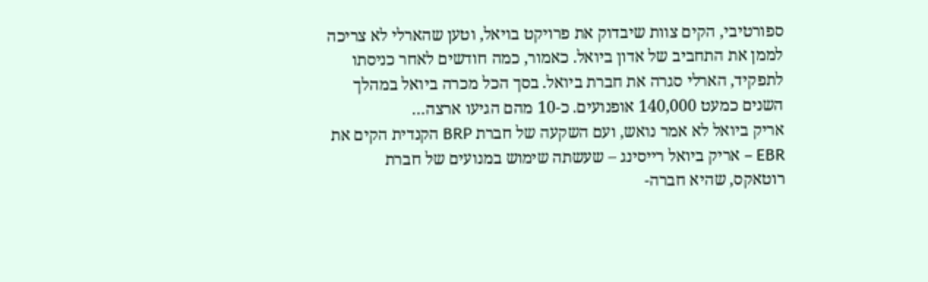ספורטיבי, הקים צוות שיבדוק את פרויקט בויאל, וטען שהארלי לא צריכה לממן את התחביב של אדון ביואל. כאמור, כמה חודשים לאחר כניסתו לתפקיד, הארלי סגרה את חברת ביואל. בסך הכל מכרה ביואל במהלך השנים כמעט 140,000 אופנועים. כ-10 מהם הגיעו ארצה…
אריק ביואל לא אמר נואש, ועם השקעה של חברת BRP הקנדית הקים את EBR – אריק ביואל רייסינג – שעשתה שימוש במנועים של חברת רוטאקס, שהיא חברה-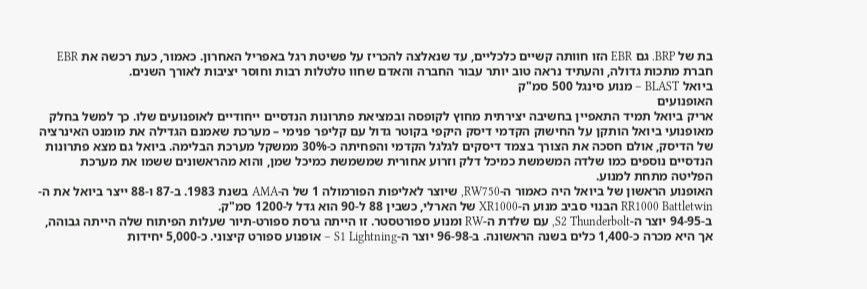בת של BRP. גם EBR הזו חוותה קשיים כלכליים, עד שנאלצה להכריז על פשיטת רגל באפריל האחרון. כאמור, כעת רכשה את EBR חברת מתכות גדולה, והעתיד נראה טוב יותר עבור החברה והאדם שחוו טלטלות רבות וחוסר יציבות לאורך השנים.
ביואל BLAST – מנוע סינגל 500 סמ"ק
האופנועים
אריק ביואל תמיד התאפיין בחשיבה יצירתית מחוץ לקופסה ובמציאת פתרונות הנדסיים ייחודיים לאופנועים שלו. כך למשל בחלק מאופנועי ביואל הותקן על החישוק הקדמי דיסק היקפי בקוטר גדול עם קליפר פנימי – מערכת שאמנם הגדילה את מומנט האינרציה של הדיסק, אולם חסכה את הצורך בצמד דיסקים לגלגל הקדמי והפחיתה כ-30% ממשקל מערכת הבלימה. ביואל גם מצא פתרונות הנדסיים נוספים כמו שלדה המשמשת כמיכל דלק וזרוע אחורית שמשמשת כמיכל שמן, והוא מהראשונים ששמו את מערכת הפליטה מתחת למנוע.
האופנוע הראשון של ביואל היה כאמור ה-RW750, שיוצר לאליפות הפורמולה 1 של ה-AMA בשנת 1983. ב-87 ו-88 ייצר ביואל את ה-RR1000 Battletwin הבנוי סביב מנוע ה-XR1000 של הארלי, כשבין 88 ל-90 הוא גדל ל-1200 סמ"ק.
ב-94-95 יוצר ה-S2 Thunderbolt, עם שלדת ה-RW ומנוע ספורטסטר. זו הייתה גרסת ספורט-תיור שעלות הפיתוח שלה הייתה גבוהה, אך היא מכרה כ-1,400 כלים בשנה הראשונה. ב-96-98 יוצר ה-S1 Lightning – אופנוע ספורט קיצוני. כ-5,000 יחידות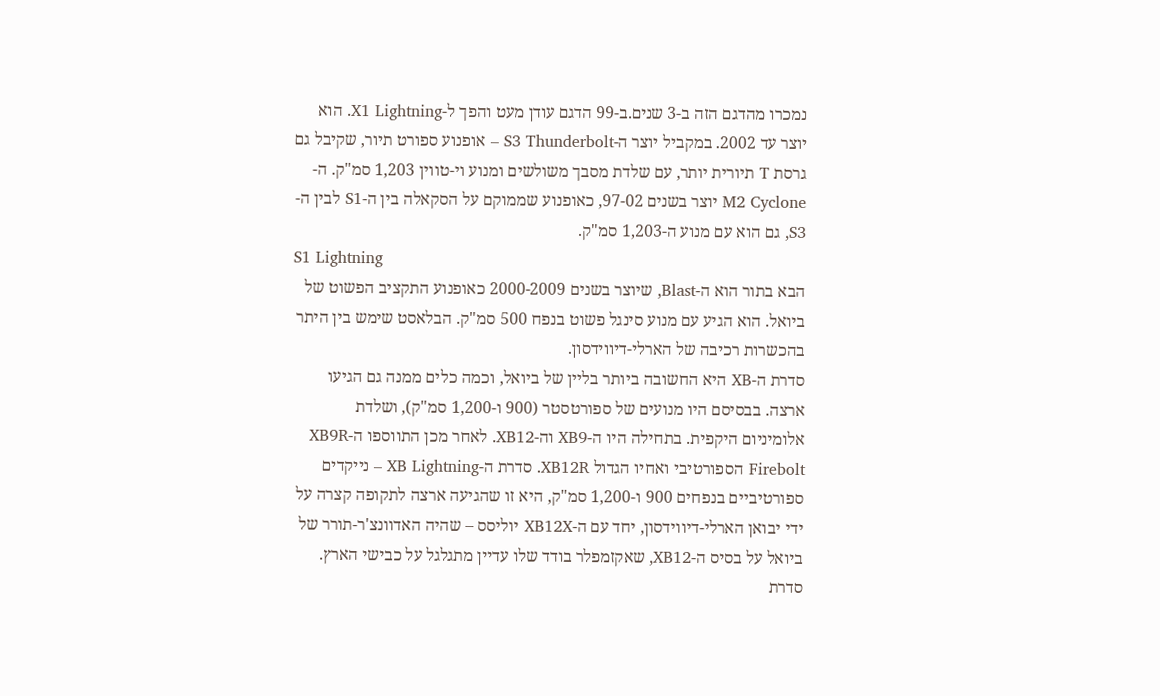נמכרו מהדגם הזה ב-3 שנים.ב-99 הדגם עודן מעט והפך ל-X1 Lightning. הוא יוצר עד 2002. במקביל יוצר ה-S3 Thunderbolt – אופנוע ספורט תיור, שקיבל גם גרסת T תיורית יותר, עם שלדת מסבך משולשים ומנוע וי-טווין 1,203 סמ"ק. ה-M2 Cyclone יוצר בשנים 97-02, כאופנוע שממוקם על הסקאלה בין ה-S1 לבין ה-S3, גם הוא עם מנוע ה-1,203 סמ"ק.
S1 Lightning
הבא בתור הוא ה-Blast, שיוצר בשנים 2000-2009 כאופנוע התקציב הפשוט של ביואל. הוא הגיע עם מנוע סינגל פשוט בנפח 500 סמ"ק. הבלאסט שימש בין היתר בהכשרות רכיבה של הארלי-דיווידסון.
סדרת ה-XB היא החשובה ביותר בליין של ביואל, וכמה כלים ממנה גם הגיעו ארצה. בבסיסם היו מנועים של ספורטסטר (900 ו-1,200 סמ"ק), ושלדת אלומיניום היקפית. בתחילה היו ה-XB9 וה-XB12. לאחר מכן התווספו ה-XB9R Firebolt הספורטיבי ואחיו הגדול XB12R. סדרת ה-XB Lightning – נייקדים ספורטיביים בנפחים 900 ו-1,200 סמ"ק, היא זו שהגיעה ארצה לתקופה קצרה על ידי יבואן הארלי-דיווידסון, יחד עם ה-XB12X יוליסס – שהיה האדוונצ'ר-תורר של ביואל על בסיס ה-XB12, שאקזמפלר בודד שלו עדיין מתגלגל על כבישי הארץ. סדרת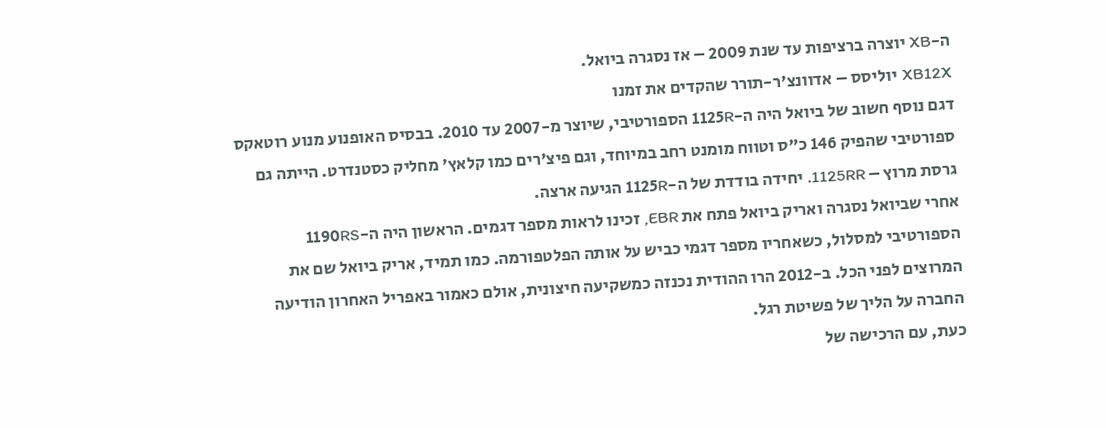ה-XB יוצרה ברציפות עד שנת 2009 – אז נסגרה ביואל.
XB12X יוליסס – אדוונצ'ר-תורר שהקדים את זמנו
דגם נוסף חשוב של ביואל היה ה-1125R הספורטיבי, שיוצר מ-2007 עד 2010. בבסיס האופנוע מנוע רוטאקס ספורטיבי שהפיק 146 כ"ס וטווח מומנט רחב במיוחד, וגם פיצ'רים כמו קלאץ' מחליק כסטנדרט. הייתה גם גרסת מרוץ – 1125RR. יחידה בודדת של ה-1125R הגיעה ארצה.
אחרי שביואל נסגרה ואריק ביואל פתח את EBR, זכינו לראות מספר דגמים. הראשון היה ה-1190RS הספורטיבי למסלול, כשאחריו מספר דגמי כביש על אותה הפלטפורמה. כמו תמיד, אריק ביואל שם את המרוצים לפני הכל. ב-2012 הרו ההודית נכנזה כמשקיעה חיצונית, אולם כאמור באפריל האחרון הודיעה החברה על הליך של פשיטת רגל.
כעת, עם הרכישה של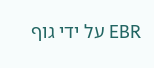EBR על ידי גוף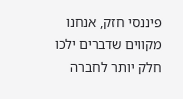פיננסי חזק, אנחנו מקווים שדברים ילכו חלק יותר לחברה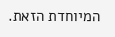המיוחדת הזאת.